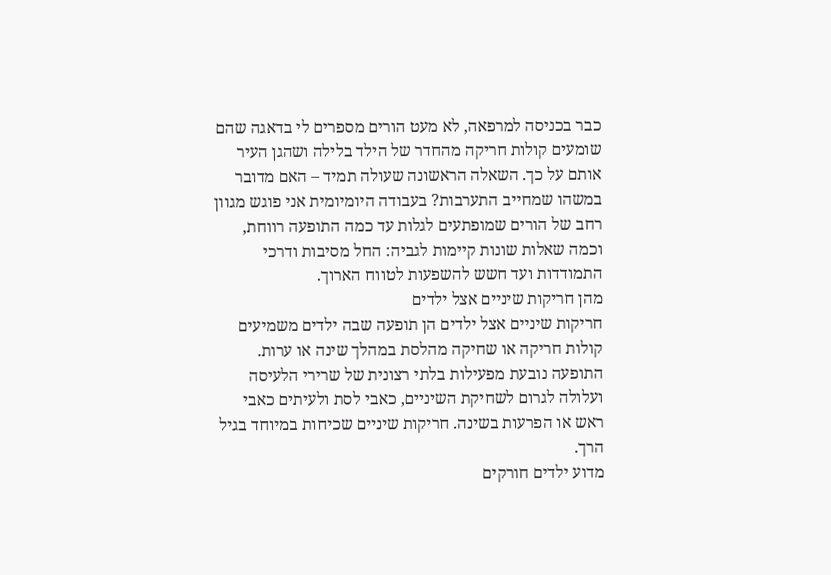כבר בכניסה למרפאה, לא מעט הורים מספרים לי בדאגה שהם שומעים קולות חריקה מהחדר של הילד בלילה ושהגן העיר אותם על כך. השאלה הראשונה שעולה תמיד – האם מדובר במשהו שמחייב התערבות? בעבודה היומיומית אני פוגש מגוון רחב של הורים שמופתעים לגלות עד כמה התופעה רווחת, וכמה שאלות שונות קיימות לגביה: החל מסיבות ודרכי התמודדות ועד חשש להשפעות לטווח הארוך.
מהן חריקות שיניים אצל ילדים
חריקות שיניים אצל ילדים הן תופעה שבה ילדים משמיעים קולות חריקה או שחיקה מהלסת במהלך שינה או ערות. התופעה נובעת מפעילות בלתי רצונית של שרירי הלעיסה ועלולה לגרום לשחיקת השיניים, כאבי לסת ולעיתים כאבי ראש או הפרעות בשינה. חריקות שיניים שכיחות במיוחד בגיל הרך.
מדוע ילדים חורקים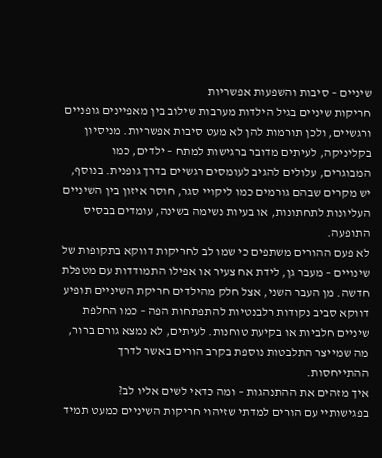שיניים – סיבות והשפעות אפשריות
חריקות שיניים בגיל הילדות מערבות שילוב בין מאפיינים גופניים ורגשיים, ולכן תורמות להן לא מעט סיבות אפשריות. מניסיון בקליניקה, לעיתים מדובר ברגישות למתח – ילדים, כמו המבוגרים, עלולים להגיב לעומסים רגשיים בדרך גופנית. בנוסף, יש מקרים שבהם גורמים כמו ליקויי סגר, חוסר איזון בין השיניים העליונות לתחתונות, או בעיות נשימה בשינה, עומדים בבסיס התופעה.
לא פעם ההורים משתפים כי שמו לב לחריקות דווקא בתקופות של שינויים – מעבר גן, לידת אח צעיר או אפילו התמודדות עם מטפלת חדשה. מן העבר השני, אצל חלק מהילדים חריקת השיניים תופיע דווקא סביב נקודות רלבנטיות להתפתחות הפה – כמו החלפת שיניים חלביות או בקיעת טוחנות. לעיתים, לא נמצא גורם ברור, מה שמייצר התלבטות נוספת בקרב הורים באשר לדרך ההתייחסות.
איך מזהים את ההתנהגות – ומה כדאי לשים אליו לב?
בפגישותיי עם הורים למדתי שזיהוי חריקות השיניים כמעט תמיד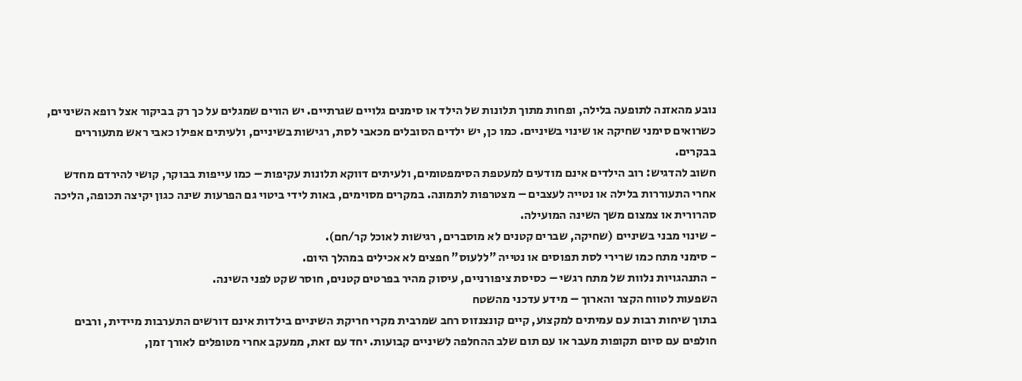נובע מהאזנה לתופעה בלילה, ופחות מתוך תלונות של הילד או סימנים גלויים שגרתיים. יש הורים שמגלים על כך רק בביקור אצל רופא השיניים, כשרואים סימני שחיקה או שינוי בשיניים. כמו כן, יש ילדים הסובלים מכאבי לסת, רגישות בשיניים, ולעיתים אפילו כאבי ראש מתעוררים בבקרים.
חשוב להדגיש: רוב הילדים אינם מודעים למעטפת הסימפטומים, ולעיתים דווקא תלונות עקיפות – כמו עייפות בבוקר, קושי להירדם מחדש אחרי התעוררות בלילה או נטייה לעצבים – מצטרפות לתמונה. במקרים מסוימים, באות לידי ביטוי גם הפרעות שינה כגון יקיצה תכופה, הליכה סהרורית או צמצום משך השינה המועילה.
- שינוי מבני בשיניים (שחיקה, שברים קטנים לא מוסברים, רגישות לאוכל קר/חם).
- סימני מתח כמו שרירי לסת תפוסים או נטייה "ללעוס" חפצים לא אכילים במהלך היום.
- התנהגויות נלוות של מתח רגשי – כסיסת ציפורניים, עיסוק מהיר בפרטים קטנים, חוסר שקט לפני השינה.
השפעות לטווח הקצר והארוך – מידע עדכני מהשטח
בתוך שיחות רבות עם עמיתים למקצוע, קיים קונצנזוס רחב שמרבית מקרי חריקת השיניים בילדות אינם דורשים התערבות מיידית, ורבים חולפים עם סיום תקופות מעבר או עם תום שלב ההחלפה לשיניים קבועות. יחד עם זאת, ממעקב אחרי מטופלים לאורך זמן,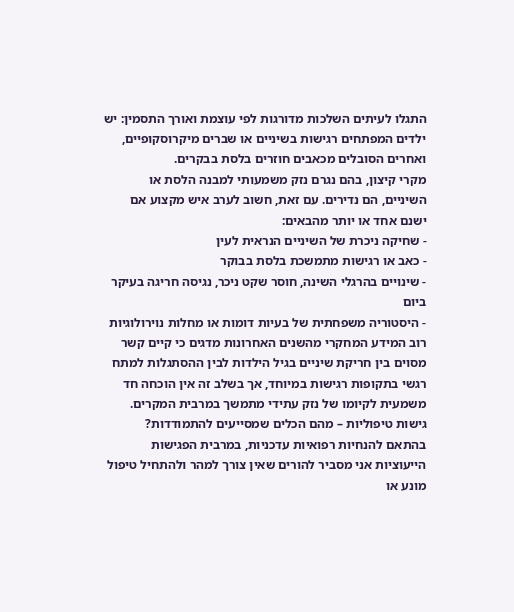התגלו לעיתים השלכות מדורגות לפי עוצמת ואורך התסמין: יש ילדים המפתחים רגישות בשיניים או שברים מיקרוסקופיים, ואחרים הסובלים מכאבים חוזרים בלסת בבקרים.
מקרי קיצון, בהם נגרם נזק משמעותי למבנה הלסת או השיניים, הם נדירים. עם זאת, חשוב לערב איש מקצוע אם ישנם אחד או יותר מהבאים:
- שחיקה ניכרת של השיניים הנראית לעין
- כאב או רגישות מתמשכת בלסת בבוקר
- שינויים בהרגלי השינה, חוסר שקט ניכר, נגיסה חריגה בעיקר ביום
- היסטוריה משפחתית של בעיות דומות או מחלות נוירולוגיות
רוב המידע המחקרי מהשנים האחרונות מדגים כי קיים קשר מסוים בין חריקת שיניים בגיל הילדות לבין ההסתגלות למתח רגשי בתקופות רגישות במיוחד, אך בשלב זה אין הוכחה חד משמעית לקיומו של נזק עתידי מתמשך במרבית המקרים.
גישות טיפוליות – מהם הכלים שמסייעים להתמודדות?
בהתאם להנחיות רפואיות עדכניות, במרבית הפגישות הייעוציות אני מסביר להורים שאין צורך למהר ולהתחיל טיפול מונע או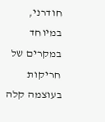חודרני, במיוחד במקרים של חריקות בעוצמה קלה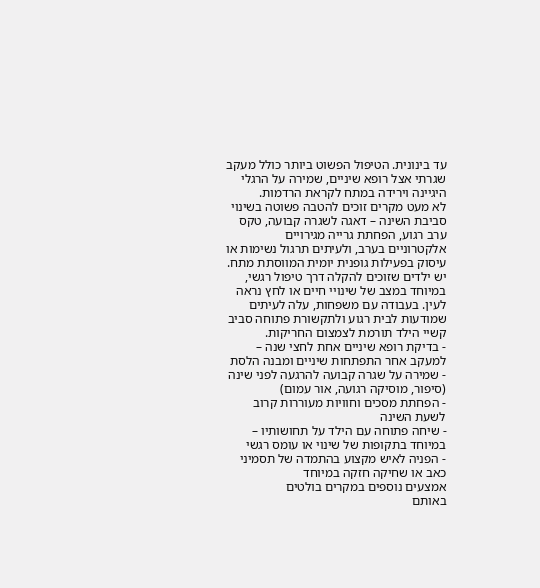עד בינונית. הטיפול הפשוט ביותר כולל מעקב שגרתי אצל רופא שיניים, שמירה על הרגלי היגיינה וירידה במתח לקראת הרדמות.
לא מעט מקרים זוכים להטבה פשוטה בשינוי סביבת השינה – דאגה לשגרה קבועה, טקס ערב רגוע, הפחתת גרייה מגירויים אלקטרוניים בערב, ולעיתים תרגול נשימות או עיסוק בפעילות גופנית יומית המווסתת מתח. יש ילדים שזוכים להקלה דרך טיפול רגשי, במיוחד במצב של שינויי חיים או לחץ נראה לעין. בעבודה עם משפחות, עלה לעיתים שמודעות לבית רגוע ולתקשורת פתוחה סביב קשיי הילד תורמת לצמצום החריקות.
- בדיקת רופא שיניים אחת לחצי שנה – למעקב אחר התפתחות שיניים ומבנה הלסת
- שמירה על שגרה קבועה להרגעה לפני שינה (סיפור, מוסיקה רגועה, אור עמום)
- הפחתת מסכים וחוויות מעוררות קרוב לשעת השינה
- שיחה פתוחה עם הילד על תחושותיו – במיוחד בתקופות של שינוי או עומס רגשי
- הפניה לאיש מקצוע בהתמדה של תסמיני כאב או שחיקה חזקה במיוחד
אמצעים נוספים במקרים בולטים
באותם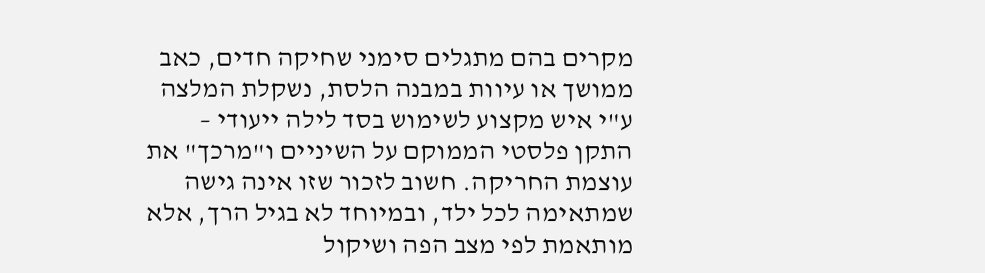מקרים בהם מתגלים סימני שחיקה חדים, כאב ממושך או עיוות במבנה הלסת, נשקלת המלצה ע"י איש מקצוע לשימוש בסד לילה ייעודי – התקן פלסטי הממוקם על השיניים ו"מרכך" את עוצמת החריקה. חשוב לזכור שזו אינה גישה שמתאימה לכל ילד, ובמיוחד לא בגיל הרך, אלא מותאמת לפי מצב הפה ושיקול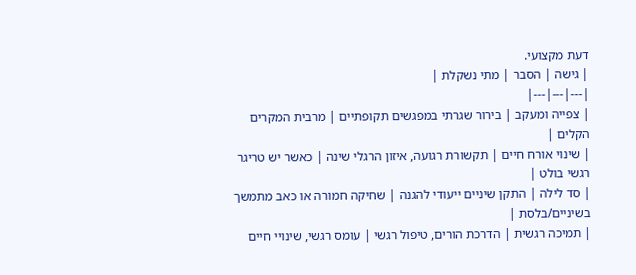דעת מקצועי.
| גישה | הסבר | מתי נשקלת |
|---|---|---|
| צפייה ומעקב | בירור שגרתי במפגשים תקופתיים | מרבית המקרים הקלים |
| שינוי אורח חיים | תקשורת רגועה, איזון הרגלי שינה | כאשר יש טריגר רגשי בולט |
| סד לילה | התקן שיניים ייעודי להגנה | שחיקה חמורה או כאב מתמשך בשיניים/בלסת |
| תמיכה רגשית | הדרכת הורים, טיפול רגשי | עומס רגשי, שינויי חיים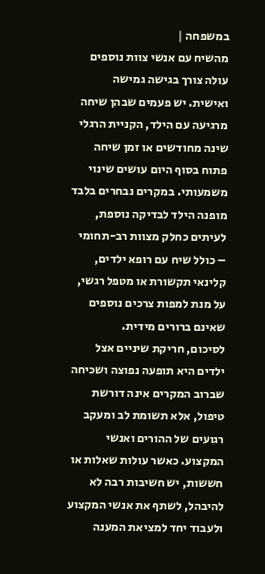במשפחה |
מהשיח עם אנשי צוות נוספים עולה צורך בגישה גמישה ואישית. יש פעמים שבהן שיחה מרגיעה עם הילד, הקניית הרגלי שינה מחודשים או זמן שיחה פתוח בסוף היום עושים שינוי משמעותי. במקרים נבחרים בלבד מופנה הילד לבדיקה נוספת, לעיתים כחלק מצוות רב-תחומי – כולל שיח עם רופא ילדים, קלינאי תקשורת או מטפל רגשי, על מנת למפות צרכים נוספים שאינם ברורים מידית.
לסיכום, חריקת שיניים אצל ילדים היא תופעה נפוצה ושכיחה שברוב המקרים אינה דורשת טיפול, אלא תשומת לב ומעקב רגועים של ההורים ואנשי המקצוע. כאשר עולות שאלות או חששות, יש חשיבות רבה לא להיבהל, לשתף את אנשי המקצוע ולעבוד יחד למציאת המענה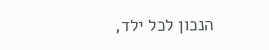הנכון לכל ילד,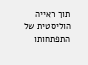תוך ראייה הוליסטית של התפתחותו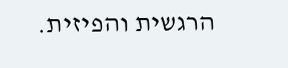הרגשית והפיזית.